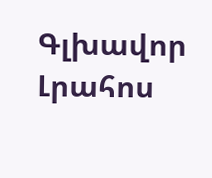Գլխավոր Լրահոս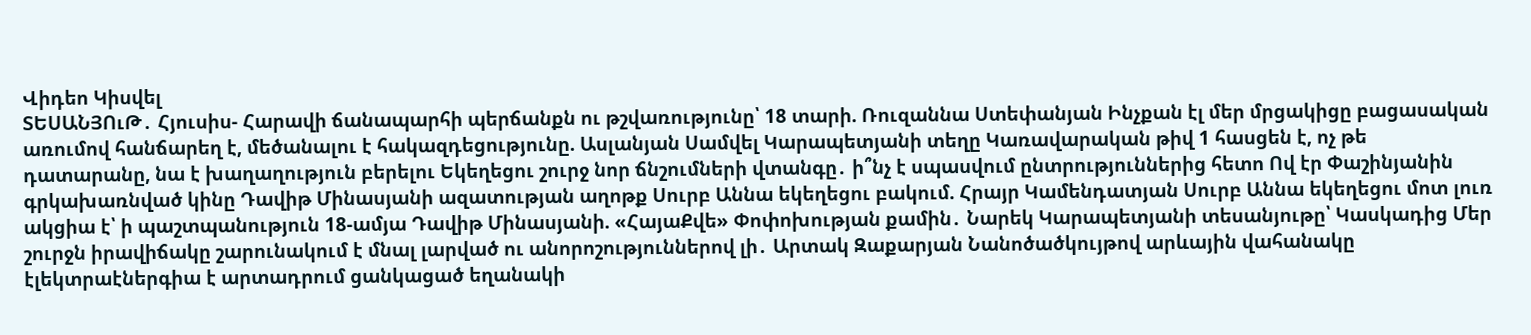Վիդեո Կիսվել
ՏԵՍԱՆՅՈւԹ․ Հյուսիս- Հարավի ճանապարհի պերճանքն ու թշվառությունը՝ 18 տարի. Ռուզաննա Ստեփանյան Ինչքան էլ մեր մրցակիցը բացասական առումով հանճարեղ է, մեծանալու է հակազդեցությունը. Ասլանյան Սամվել Կարապետյանի տեղը Կառավարական թիվ 1 հասցեն է, ոչ թե դատարանը, նա է խաղաղություն բերելու Եկեղեցու շուրջ նոր ճնշումների վտանգը․ ի՞նչ է սպասվում ընտրություններից հետո Ով էր Փաշինյանին գրկախառնված կինը Դավիթ Մինասյանի ազատության աղոթք Սուրբ Աննա եկեղեցու բակում. Հրայր Կամենդատյան Սուրբ Աննա եկեղեցու մոտ լուռ ակցիա է՝ ի պաշտպանություն 18-ամյա Դավիթ Մինասյանի. «ՀայաՔվե» Փոփոխության քամին․ Նարեկ Կարապետյանի տեսանյութը՝ Կասկադից Մեր շուրջն իրավիճակը շարունակում է մնալ լարված ու անորոշություններով լի․ Արտակ Զաքարյան Նանոծածկույթով արևային վահանակը էլեկտրաէներգիա է արտադրում ցանկացած եղանակի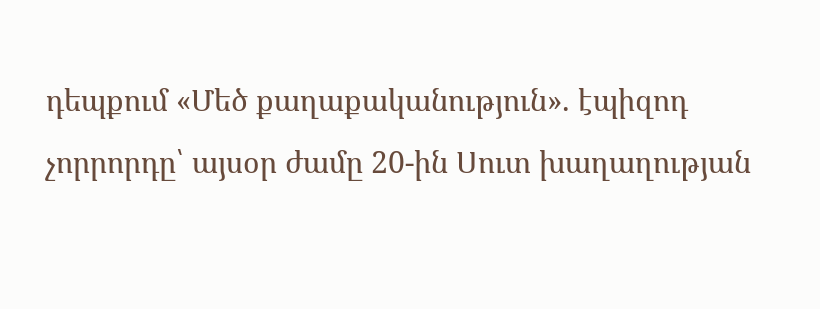դեպքում «Մեծ քաղաքականություն». էպիզոդ չորրորդը՝ այսօր ժամը 20-ին Սուտ խաղաղության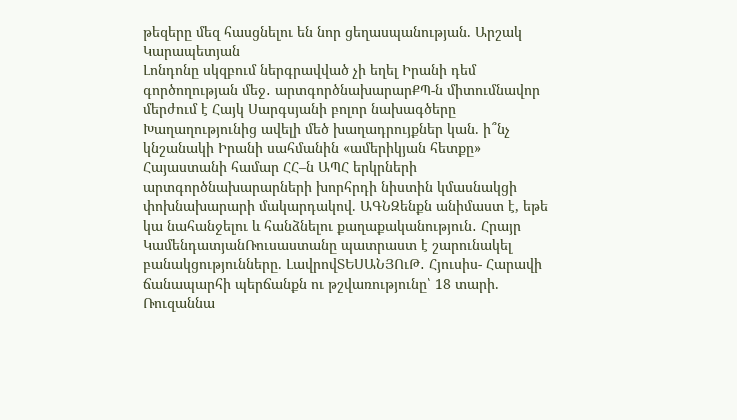թեզերը մեզ հասցնելու են նոր ցեղասպանության. Արշակ Կարապետյան
Լոնդոնը սկզբում ներգրավված չի եղել Իրանի դեմ գործողության մեջ․ արտգործնախարարՔՊ-ն միտումնավոր մերժում է Հայկ Սարգսյանի բոլոր նախագծերը Խաղաղությունից ավելի մեծ խաղադրույքներ կան. ի՞նչ կնշանակի Իրանի սահմանին «ամերիկյան հետքը» Հայաստանի համար ՀՀ–ն ԱՊՀ երկրների արտգործնախարարների խորհրդի նիստին կմասնակցի փոխնախարարի մակարդակով. ԱԳՆԶենքն անիմաստ է, եթե կա նահանջելու և հանձնելու քաղաքականություն․ Հրայր ԿամենդատյանՌուսաստանը պատրաստ է շարունակել բանակցությունները. ԼավրովՏԵՍԱՆՅՈւԹ․ Հյուսիս- Հարավի ճանապարհի պերճանքն ու թշվառությունը՝ 18 տարի. Ռուզաննա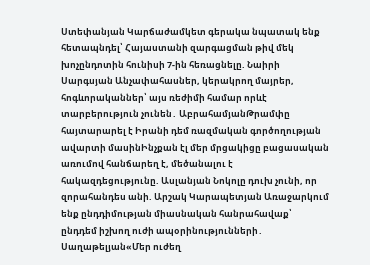Ստեփանյան Կարճաժամկետ գերակա նպատակ ենք հետապնդել՝ Հայաստանի զարգացման թիվ մեկ խոչընդոտին հունիսի 7-ին հեռացնելը. Նաիրի Սարգսյան Անչափահասներ, կերակրող մայրեր, հոգևորականներ՝ այս ռեժիմի համար որևէ տարբերություն չունեն․ ԱբրահամյանԹրամփը հայտարարել է Իրանի դեմ ռազմական գործողության ավարտի մասինԻնչքան էլ մեր մրցակիցը բացասական առումով հանճարեղ է, մեծանալու է հակազդեցությունը. Ասլանյան Նոկոլը դուխ չունի, որ զորահանդես անի. Արշակ Կարապետյան Առաջարկում ենք ընդդիմության միասնական հանրահավաք՝ ընդդեմ իշխող ուժի ապօրինությունների․ Սաղաթելյան«Մեր ուժեղ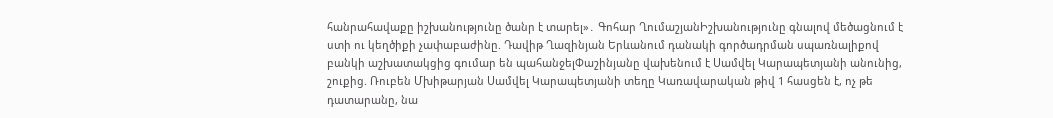հանրահավաքը իշխանությունը ծանր է տարել»․ Գոհար ՂումաշյանԻշխանությունը գնալով մեծացնում է ստի ու կեղծիքի չափաբաժինը. Դավիթ Ղազինյան Երևանում դանակի գործադրման սպառնալիքով բանկի աշխատակցից գումար են պահանջելՓաշինյանը վախենում է Սամվել Կարապետյանի անունից, շուքից. Ռուբեն Մխիթարյան Սամվել Կարապետյանի տեղը Կառավարական թիվ 1 հասցեն է, ոչ թե դատարանը, նա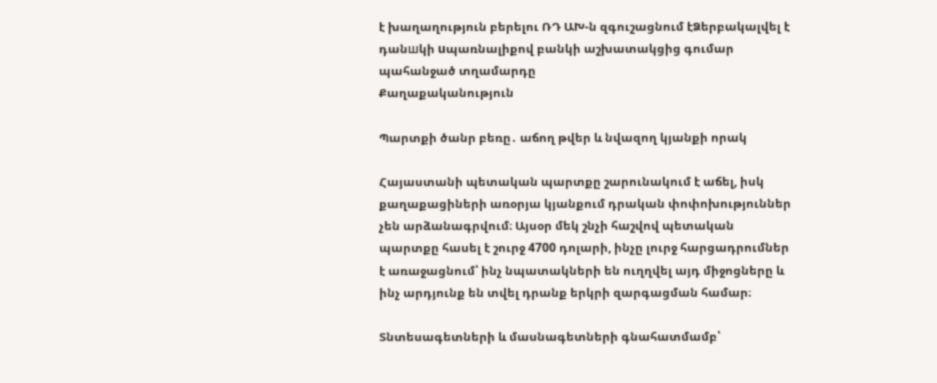է խաղաղություն բերելու ՌԴ ԱԽ-ն զգուշացնում էՁերբակալվել է դանшկի uպառնալիքով բանկի աշխատակցից գումար պահանջած տղամարդը
Քաղաքականություն

Պարտքի ծանր բեռը․ աճող թվեր և նվազող կյանքի որակ

Հայաստանի պետական պարտքը շարունակում է աճել, իսկ քաղաքացիների առօրյա կյանքում դրական փոփոխություններ չեն արձանագրվում։ Այսօր մեկ շնչի հաշվով պետական պարտքը հասել է շուրջ 4700 դոլարի, ինչը լուրջ հարցադրումներ է առաջացնում՝ ինչ նպատակների են ուղղվել այդ միջոցները և ինչ արդյունք են տվել դրանք երկրի զարգացման համար։

Տնտեսագետների և մասնագետների գնահատմամբ՝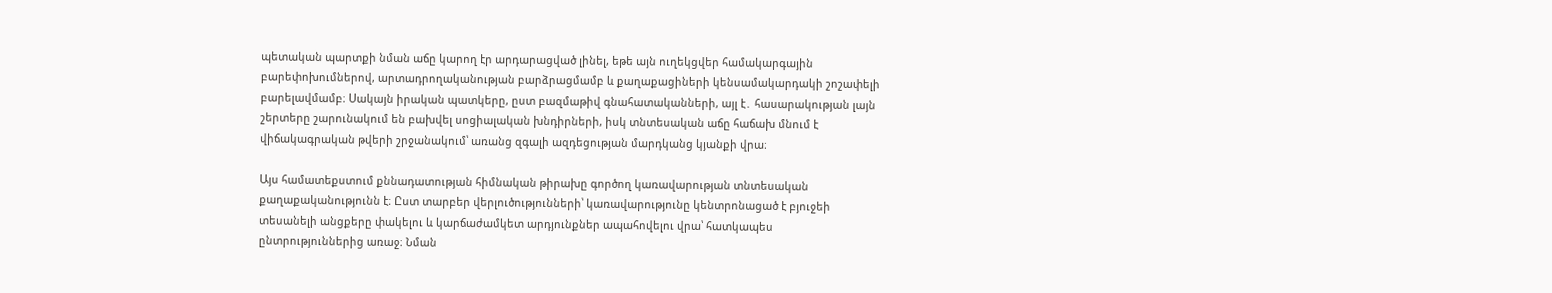պետական պարտքի նման աճը կարող էր արդարացված լինել, եթե այն ուղեկցվեր համակարգային բարեփոխումներով, արտադրողականության բարձրացմամբ և քաղաքացիների կենսամակարդակի շոշափելի բարելավմամբ։ Սակայն իրական պատկերը, ըստ բազմաթիվ գնահատականների, այլ է․ հասարակության լայն շերտերը շարունակում են բախվել սոցիալական խնդիրների, իսկ տնտեսական աճը հաճախ մնում է վիճակագրական թվերի շրջանակում՝ առանց զգալի ազդեցության մարդկանց կյանքի վրա։

Այս համատեքստում քննադատության հիմնական թիրախը գործող կառավարության տնտեսական քաղաքականությունն է։ Ըստ տարբեր վերլուծությունների՝ կառավարությունը կենտրոնացած է բյուջեի տեսանելի անցքերը փակելու և կարճաժամկետ արդյունքներ ապահովելու վրա՝ հատկապես ընտրություններից առաջ։ Նման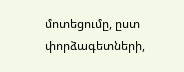մոտեցումը, ըստ փորձագետների,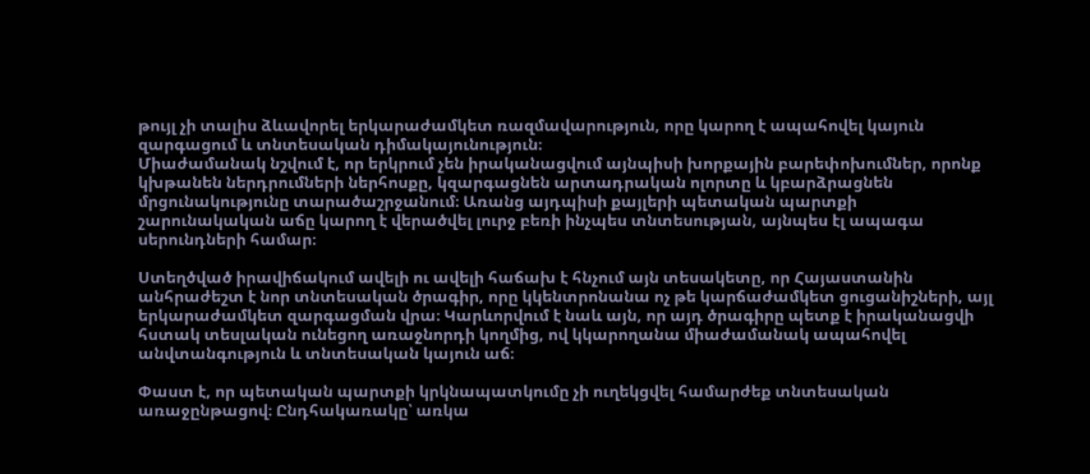թույլ չի տալիս ձևավորել երկարաժամկետ ռազմավարություն, որը կարող է ապահովել կայուն զարգացում և տնտեսական դիմակայունություն։
Միաժամանակ նշվում է, որ երկրում չեն իրականացվում այնպիսի խորքային բարեփոխումներ, որոնք կխթանեն ներդրումների ներհոսքը, կզարգացնեն արտադրական ոլորտը և կբարձրացնեն մրցունակությունը տարածաշրջանում։ Առանց այդպիսի քայլերի պետական պարտքի շարունակական աճը կարող է վերածվել լուրջ բեռի ինչպես տնտեսության, այնպես էլ ապագա սերունդների համար։

Ստեղծված իրավիճակում ավելի ու ավելի հաճախ է հնչում այն տեսակետը, որ Հայաստանին անհրաժեշտ է նոր տնտեսական ծրագիր, որը կկենտրոնանա ոչ թե կարճաժամկետ ցուցանիշների, այլ երկարաժամկետ զարգացման վրա։ Կարևորվում է նաև այն, որ այդ ծրագիրը պետք է իրականացվի հստակ տեսլական ունեցող առաջնորդի կողմից, ով կկարողանա միաժամանակ ապահովել անվտանգություն և տնտեսական կայուն աճ։

Փաստ է, որ պետական պարտքի կրկնապատկումը չի ուղեկցվել համարժեք տնտեսական առաջընթացով։ Ընդհակառակը՝ առկա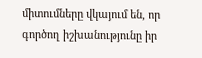միտումները վկայում են, որ գործող իշխանությունը իր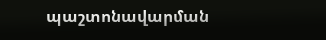պաշտոնավարման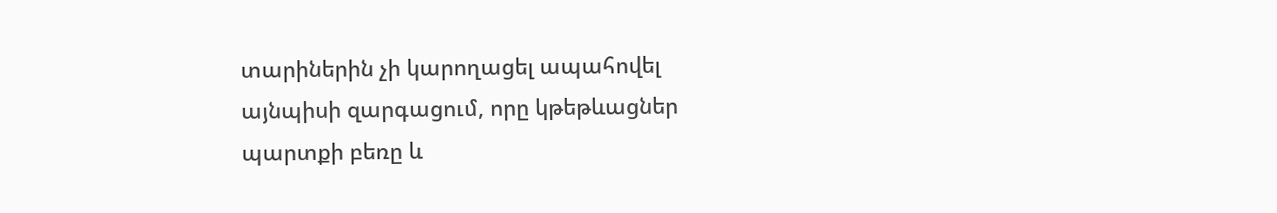տարիներին չի կարողացել ապահովել այնպիսի զարգացում, որը կթեթևացներ պարտքի բեռը և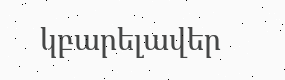կբարելավեր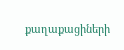քաղաքացիների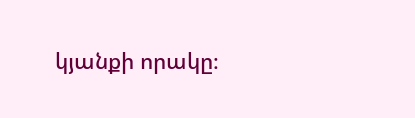կյանքի որակը։